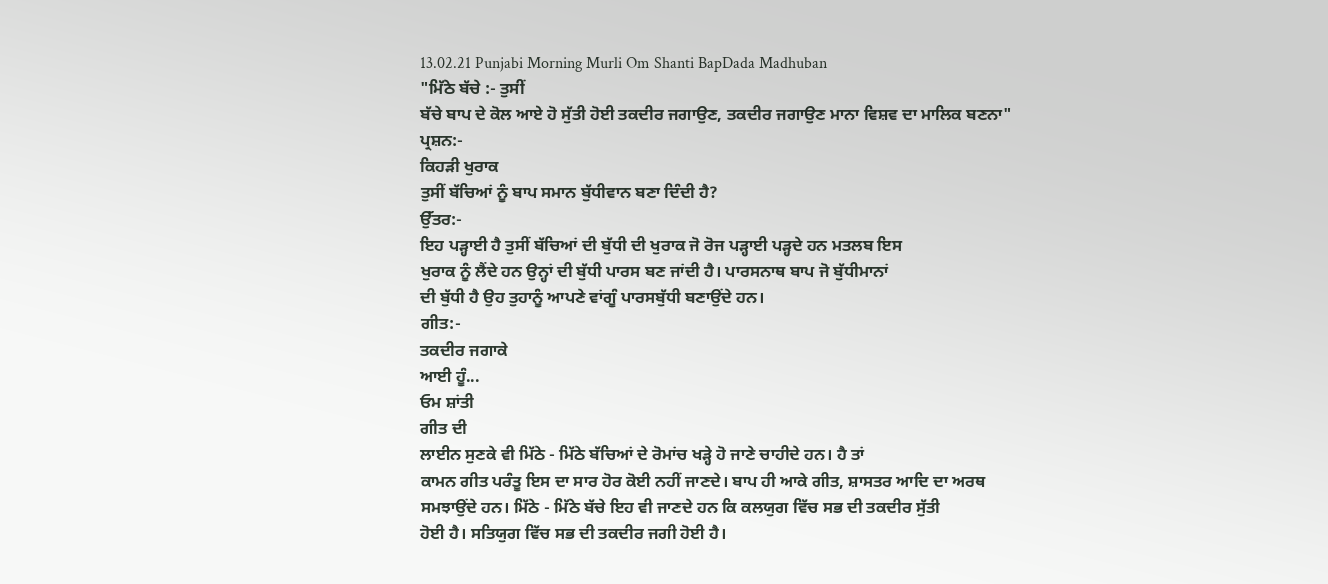13.02.21 Punjabi Morning Murli Om Shanti BapDada Madhuban
"ਮਿੱਠੇ ਬੱਚੇ :- ਤੁਸੀਂ
ਬੱਚੇ ਬਾਪ ਦੇ ਕੋਲ ਆਏ ਹੋ ਸੁੱਤੀ ਹੋਈ ਤਕਦੀਰ ਜਗਾਉਣ, ਤਕਦੀਰ ਜਗਾਉਣ ਮਾਨਾ ਵਿਸ਼ਵ ਦਾ ਮਾਲਿਕ ਬਣਨਾ"
ਪ੍ਰਸ਼ਨ:-
ਕਿਹੜੀ ਖੁਰਾਕ
ਤੁਸੀਂ ਬੱਚਿਆਂ ਨੂੰ ਬਾਪ ਸਮਾਨ ਬੁੱਧੀਵਾਨ ਬਣਾ ਦਿੰਦੀ ਹੈ?
ਉੱਤਰ:-
ਇਹ ਪੜ੍ਹਾਈ ਹੈ ਤੁਸੀਂ ਬੱਚਿਆਂ ਦੀ ਬੁੱਧੀ ਦੀ ਖੁਰਾਕ ਜੋ ਰੋਜ ਪੜ੍ਹਾਈ ਪੜ੍ਹਦੇ ਹਨ ਮਤਲਬ ਇਸ
ਖੁਰਾਕ ਨੂੰ ਲੈਂਦੇ ਹਨ ਉਨ੍ਹਾਂ ਦੀ ਬੁੱਧੀ ਪਾਰਸ ਬਣ ਜਾਂਦੀ ਹੈ। ਪਾਰਸਨਾਥ ਬਾਪ ਜੋ ਬੁੱਧੀਮਾਨਾਂ
ਦੀ ਬੁੱਧੀ ਹੈ ਉਹ ਤੁਹਾਨੂੰ ਆਪਣੇ ਵਾਂਗੂੰ ਪਾਰਸਬੁੱਧੀ ਬਣਾਉਂਦੇ ਹਨ।
ਗੀਤ:-
ਤਕਦੀਰ ਜਗਾਕੇ
ਆਈ ਹੂੰ...
ਓਮ ਸ਼ਾਂਤੀ
ਗੀਤ ਦੀ
ਲਾਈਨ ਸੁਣਕੇ ਵੀ ਮਿੱਠੇ - ਮਿੱਠੇ ਬੱਚਿਆਂ ਦੇ ਰੋਮਾਂਚ ਖੜ੍ਹੇ ਹੋ ਜਾਣੇ ਚਾਹੀਦੇ ਹਨ। ਹੈ ਤਾਂ
ਕਾਮਨ ਗੀਤ ਪਰੰਤੂ ਇਸ ਦਾ ਸਾਰ ਹੋਰ ਕੋਈ ਨਹੀਂ ਜਾਣਦੇ। ਬਾਪ ਹੀ ਆਕੇ ਗੀਤ, ਸ਼ਾਸਤਰ ਆਦਿ ਦਾ ਅਰਥ
ਸਮਝਾਉਂਦੇ ਹਨ। ਮਿੱਠੇ - ਮਿੱਠੇ ਬੱਚੇ ਇਹ ਵੀ ਜਾਣਦੇ ਹਨ ਕਿ ਕਲਯੁਗ ਵਿੱਚ ਸਭ ਦੀ ਤਕਦੀਰ ਸੁੱਤੀ
ਹੋਈ ਹੈ। ਸਤਿਯੁਗ ਵਿੱਚ ਸਭ ਦੀ ਤਕਦੀਰ ਜਗੀ ਹੋਈ ਹੈ।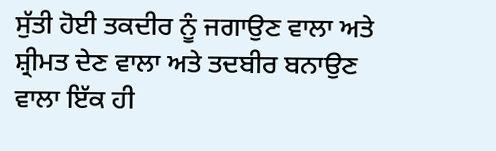ਸੁੱਤੀ ਹੋਈ ਤਕਦੀਰ ਨੂੰ ਜਗਾਉਣ ਵਾਲਾ ਅਤੇ
ਸ਼੍ਰੀਮਤ ਦੇਣ ਵਾਲਾ ਅਤੇ ਤਦਬੀਰ ਬਨਾਉਣ ਵਾਲਾ ਇੱਕ ਹੀ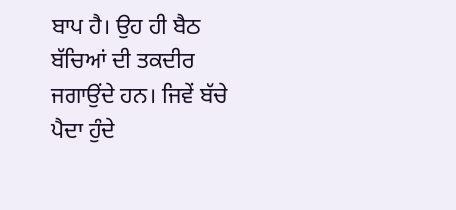ਬਾਪ ਹੈ। ਉਹ ਹੀ ਬੈਠ ਬੱਚਿਆਂ ਦੀ ਤਕਦੀਰ
ਜਗਾਉਂਦੇ ਹਨ। ਜਿਵੇਂ ਬੱਚੇ ਪੈਦਾ ਹੁੰਦੇ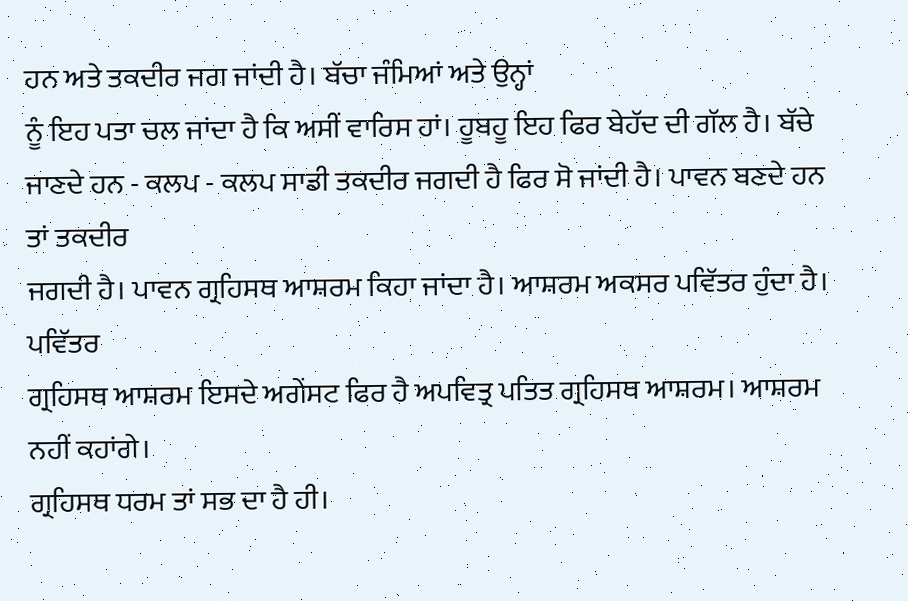ਹਨ ਅਤੇ ਤਕਦੀਰ ਜਗ ਜਾਂਦੀ ਹੈ। ਬੱਚਾ ਜੰਮਿਆਂ ਅਤੇ ਉਨ੍ਹਾਂ
ਨੂੰ ਇਹ ਪਤਾ ਚਲ ਜਾਂਦਾ ਹੈ ਕਿ ਅਸੀਂ ਵਾਰਿਸ ਹਾਂ। ਹੂਬਹੂ ਇਹ ਫਿਰ ਬੇਹੱਦ ਦੀ ਗੱਲ ਹੈ। ਬੱਚੇ
ਜਾਣਦੇ ਹਨ - ਕਲਪ - ਕਲਪ ਸਾਡੀ ਤਕਦੀਰ ਜਗਦੀ ਹੈ ਫਿਰ ਸੋ ਜਾਂਦੀ ਹੈ। ਪਾਵਨ ਬਣਦੇ ਹਨ ਤਾਂ ਤਕਦੀਰ
ਜਗਦੀ ਹੈ। ਪਾਵਨ ਗ੍ਰਹਿਸਥ ਆਸ਼ਰਮ ਕਿਹਾ ਜਾਂਦਾ ਹੈ। ਆਸ਼ਰਮ ਅਕਸਰ ਪਵਿੱਤਰ ਹੁੰਦਾ ਹੈ। ਪਵਿੱਤਰ
ਗ੍ਰਹਿਸਥ ਆਸ਼ਰਮ ਇਸਦੇ ਅਗੇਂਸਟ ਫਿਰ ਹੈ ਅਪਵਿਤ੍ਰ ਪਤਿਤ ਗ੍ਰਹਿਸਥ ਆਸ਼ਰਮ। ਆਸ਼ਰਮ ਨਹੀਂ ਕਹਾਂਗੇ।
ਗ੍ਰਹਿਸਥ ਧਰਮ ਤਾਂ ਸਭ ਦਾ ਹੈ ਹੀ।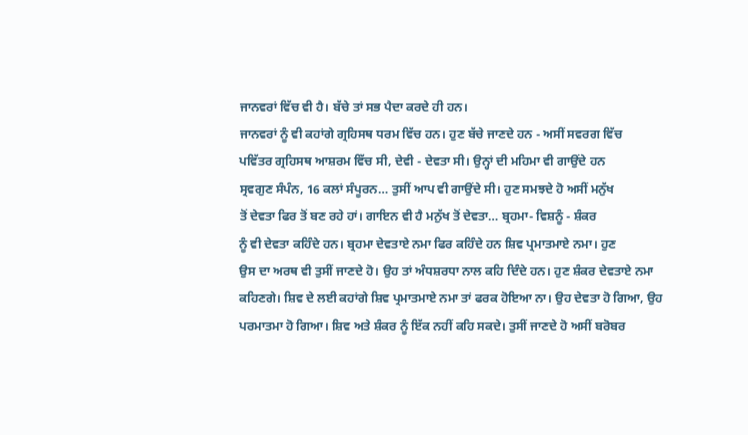ਜਾਨਵਰਾਂ ਵਿੱਚ ਵੀ ਹੈ। ਬੱਚੇ ਤਾਂ ਸਭ ਪੈਦਾ ਕਰਦੇ ਹੀ ਹਨ।
ਜਾਨਵਰਾਂ ਨੂੰ ਵੀ ਕਹਾਂਗੇ ਗ੍ਰਹਿਸਥ ਧਰਮ ਵਿੱਚ ਹਨ। ਹੁਣ ਬੱਚੇ ਜਾਣਦੇ ਹਨ - ਅਸੀਂ ਸਵਰਗ ਵਿੱਚ
ਪਵਿੱਤਰ ਗ੍ਰਹਿਸਥ ਆਸ਼ਰਮ ਵਿੱਚ ਸੀ, ਦੇਵੀ - ਦੇਵਤਾ ਸੀ। ਉਨ੍ਹਾਂ ਦੀ ਮਹਿਮਾ ਵੀ ਗਾਉਂਦੇ ਹਨ
ਸ੍ਰਵਗੁਣ ਸੰਪੰਨ, 16 ਕਲਾਂ ਸੰਪੂਰਨ… ਤੁਸੀਂ ਆਪ ਵੀ ਗਾਉਂਦੇ ਸੀ। ਹੁਣ ਸਮਝਦੇ ਹੋ ਅਸੀਂ ਮਨੁੱਖ
ਤੋਂ ਦੇਵਤਾ ਫਿਰ ਤੋਂ ਬਣ ਰਹੇ ਹਾਂ। ਗਾਇਨ ਵੀ ਹੈ ਮਨੁੱਖ ਤੋਂ ਦੇਵਤਾ… ਬ੍ਰਹਮਾ- ਵਿਸ਼ਨੂੰ - ਸ਼ੰਕਰ
ਨੂੰ ਵੀ ਦੇਵਤਾ ਕਹਿੰਦੇ ਹਨ। ਬ੍ਰਹਮਾ ਦੇਵਤਾਏ ਨਮਾ ਫਿਰ ਕਹਿੰਦੇ ਹਨ ਸ਼ਿਵ ਪ੍ਰਮਾਤਮਾਏ ਨਮਾ। ਹੁਣ
ਉਸ ਦਾ ਅਰਥ ਵੀ ਤੁਸੀਂ ਜਾਣਦੇ ਹੋ। ਉਹ ਤਾਂ ਅੰਧਸ਼ਰਧਾ ਨਾਲ ਕਹਿ ਦਿੰਦੇ ਹਨ। ਹੁਣ ਸ਼ੰਕਰ ਦੇਵਤਾਏ ਨਮਾ
ਕਹਿਣਗੇ। ਸ਼ਿਵ ਦੇ ਲਈ ਕਹਾਂਗੇ ਸ਼ਿਵ ਪ੍ਰਮਾਤਮਾਏ ਨਮਾ ਤਾਂ ਫਰਕ ਹੋਇਆ ਨਾ। ਉਹ ਦੇਵਤਾ ਹੋ ਗਿਆ, ਉਹ
ਪਰਮਾਤਮਾ ਹੋ ਗਿਆ। ਸ਼ਿਵ ਅਤੇ ਸ਼ੰਕਰ ਨੂੰ ਇੱਕ ਨਹੀਂ ਕਹਿ ਸਕਦੇ। ਤੁਸੀਂ ਜਾਣਦੇ ਹੋ ਅਸੀਂ ਬਰੋਬਰ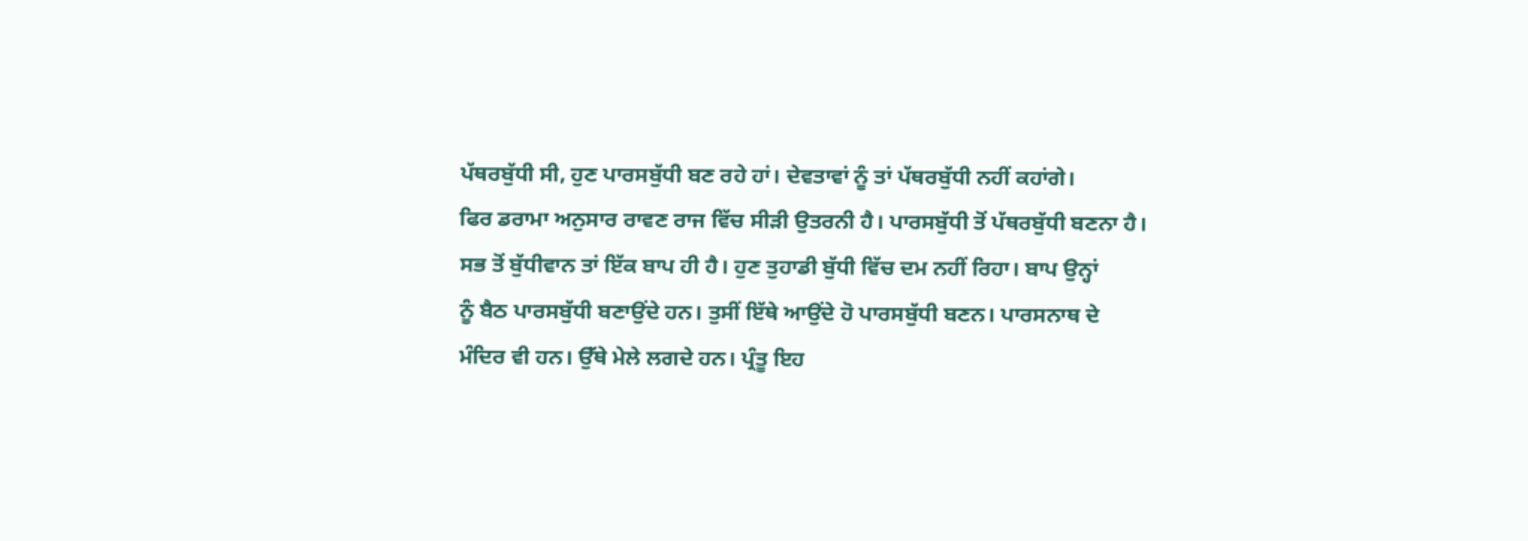ਪੱਥਰਬੁੱਧੀ ਸੀ, ਹੁਣ ਪਾਰਸਬੁੱਧੀ ਬਣ ਰਹੇ ਹਾਂ। ਦੇਵਤਾਵਾਂ ਨੂੰ ਤਾਂ ਪੱਥਰਬੁੱਧੀ ਨਹੀਂ ਕਹਾਂਗੇ।
ਫਿਰ ਡਰਾਮਾ ਅਨੁਸਾਰ ਰਾਵਣ ਰਾਜ ਵਿੱਚ ਸੀੜੀ ਉਤਰਨੀ ਹੈ। ਪਾਰਸਬੁੱਧੀ ਤੋਂ ਪੱਥਰਬੁੱਧੀ ਬਣਨਾ ਹੈ।
ਸਭ ਤੋਂ ਬੁੱਧੀਵਾਨ ਤਾਂ ਇੱਕ ਬਾਪ ਹੀ ਹੈ। ਹੁਣ ਤੁਹਾਡੀ ਬੁੱਧੀ ਵਿੱਚ ਦਮ ਨਹੀਂ ਰਿਹਾ। ਬਾਪ ਉਨ੍ਹਾਂ
ਨੂੰ ਬੈਠ ਪਾਰਸਬੁੱਧੀ ਬਣਾਉਂਦੇ ਹਨ। ਤੁਸੀਂ ਇੱਥੇ ਆਉਂਦੇ ਹੋ ਪਾਰਸਬੁੱਧੀ ਬਣਨ। ਪਾਰਸਨਾਥ ਦੇ
ਮੰਦਿਰ ਵੀ ਹਨ। ਉੱਥੇ ਮੇਲੇ ਲਗਦੇ ਹਨ। ਪ੍ਰੰਤੂ ਇਹ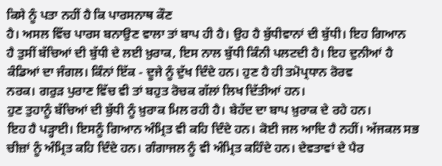ਕਿਸੇ ਨੂੰ ਪਤਾ ਨਹੀਂ ਹੈ ਕਿ ਪਾਰਸਨਾਥ ਕੌਣ
ਹੈ। ਅਸਲ ਵਿੱਚ ਪਾਰਸ ਬਨਾਉਣ ਵਾਲਾ ਤਾਂ ਬਾਪ ਹੀ ਹੈ। ਉਹ ਹੈ ਬੁੱਧੀਵਾਨਾਂ ਦੀ ਬੁੱਧੀ। ਇਹ ਗਿਆਨ
ਹੈ ਤੁਸੀਂ ਬੱਚਿਆਂ ਦੀ ਬੁੱਧੀ ਦੇ ਲਈ ਖ਼ੁਰਾਕ, ਇਸ ਨਾਲ ਬੁੱਧੀ ਕਿੰਨੀ ਪਲਟਦੀ ਹੈ। ਇਹ ਦੁਨੀਆਂ ਹੈ
ਕੰਡਿਆਂ ਦਾ ਜੰਗਲ। ਕਿੰਨਾਂ ਇੱਕ - ਦੂਜੇ ਨੂੰ ਦੁੱਖ ਦਿੰਦੇ ਹਨ। ਹੁਣ ਹੈ ਹੀ ਤਮੋਪ੍ਰਧਾਨ ਰੋਰਵ
ਨਰਕ। ਗਰੁੜ ਪੁਰਾਣ ਵਿੱਚ ਵੀ ਤਾਂ ਬਹੁਤ ਰੋਚਕ ਗੱਲਾਂ ਲਿਖ ਦਿੱਤੀਆਂ ਹਨ।
ਹੁਣ ਤੁਹਾਨੂੰ ਬੱਚਿਆਂ ਦੀ ਬੁੱਧੀ ਨੂੰ ਖ਼ੁਰਾਕ ਮਿਲ ਰਹੀ ਹੈ। ਬੇਹੱਦ ਦਾ ਬਾਪ ਖ਼ੁਰਾਕ ਦੇ ਰਹੇ ਹਨ।
ਇਹ ਹੈ ਪੜ੍ਹਾਈ। ਇਸਨੂੰ ਗਿਆਨ ਅੰਮ੍ਰਿਤ ਵੀ ਕਹਿ ਦਿੰਦੇ ਹਨ। ਕੋਈ ਜਲ ਆਦਿ ਹੈ ਨਹੀਂ। ਅੱਜਕਲ ਸਭ
ਚੀਜ਼ਾਂ ਨੂੰ ਅੰਮ੍ਰਿਤ ਕਹਿ ਦਿੰਦੇ ਹਨ। ਗੰਗਾਜਲ ਨੂੰ ਵੀ ਅੰਮ੍ਰਿਤ ਕਹਿੰਦੇ ਹਨ। ਦੇਵਤਾਵਾਂ ਦੇ ਪੈਰ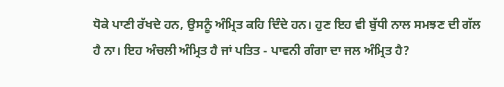ਧੋਕੇ ਪਾਣੀ ਰੱਖਦੇ ਹਨ, ਉਸਨੂੰ ਅੰਮ੍ਰਿਤ ਕਹਿ ਦਿੰਦੇ ਹਨ। ਹੁਣ ਇਹ ਵੀ ਬੁੱਧੀ ਨਾਲ ਸਮਝਣ ਦੀ ਗੱਲ
ਹੈ ਨਾ। ਇਹ ਅੰਚਲੀ ਅੰਮ੍ਰਿਤ ਹੈ ਜਾਂ ਪਤਿਤ - ਪਾਵਨੀ ਗੰਗਾ ਦਾ ਜਲ ਅੰਮ੍ਰਿਤ ਹੈ?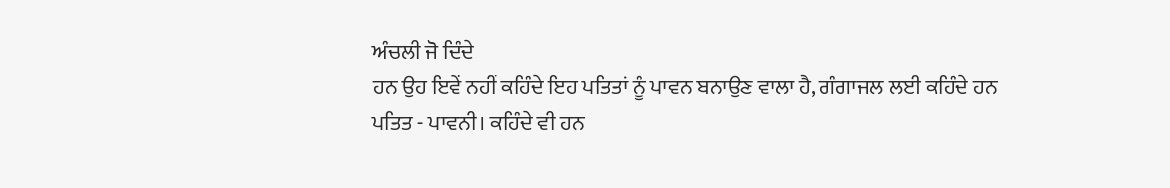ਅੰਚਲੀ ਜੋ ਦਿੰਦੇ
ਹਨ ਉਹ ਇਵੇਂ ਨਹੀਂ ਕਹਿੰਦੇ ਇਹ ਪਤਿਤਾਂ ਨੂੰ ਪਾਵਨ ਬਨਾਉਣ ਵਾਲਾ ਹੈ, ਗੰਗਾਜਲ ਲਈ ਕਹਿੰਦੇ ਹਨ
ਪਤਿਤ - ਪਾਵਨੀ। ਕਹਿੰਦੇ ਵੀ ਹਨ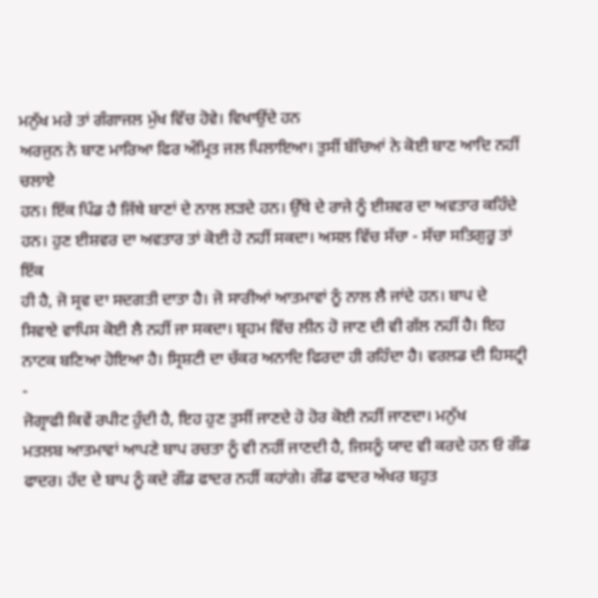ਮਨੁੱਖ ਮਰੇ ਤਾਂ ਗੰਗਾਜਲ ਮੁੱਖ ਵਿੱਚ ਹੋਵੇ। ਵਿਖਾਉਂਦੇ ਹਨ
ਅਰਜੁਨ ਨੇ ਬਾਣ ਮਾਰਿਆ ਫਿਰ ਅੰਮ੍ਰਿਤ ਜਲ ਪਿਲਾਇਆ। ਤੁਸੀਂ ਬੱਚਿਆਂ ਨੇ ਕੋਈ ਬਾਣ ਆਦਿ ਨਹੀਂ ਚਲਾਏ
ਹਨ। ਇੱਕ ਪਿੰਡ ਹੈ ਜਿੱਥੇ ਬਾਣਾਂ ਦੇ ਨਾਲ ਲੜਦੇ ਹਨ। ਉੱਥੇ ਦੇ ਰਾਜੇ ਨੂੰ ਈਸ਼ਵਰ ਦਾ ਅਵਤਾਰ ਕਹਿੰਦੇ
ਹਨ। ਹੁਣ ਈਸ਼ਵਰ ਦਾ ਅਵਤਾਰ ਤਾਂ ਕੋਈ ਹੋ ਨਹੀਂ ਸਕਦਾ। ਅਸਲ ਵਿੱਚ ਸੱਚਾ - ਸੱਚਾ ਸਤਿਗੁਰੂ ਤਾਂ ਇੱਕ
ਹੀ ਹੈ, ਜੋ ਸ੍ਰਵ ਦਾ ਸਦਗਤੀ ਦਾਤਾ ਹੈ। ਜੋ ਸਾਰੀਆਂ ਆਤਮਾਵਾਂ ਨੂੰ ਨਾਲ ਲੈ ਜਾਂਦੇ ਹਨ। ਬਾਪ ਦੇ
ਸਿਵਾਏ ਵਾਪਿਸ ਕੋਈ ਲੈ ਨਹੀਂ ਜਾ ਸਕਦਾ। ਬ੍ਰਹਮ ਵਿੱਚ ਲੀਨ ਹੋ ਜਾਣ ਦੀ ਵੀ ਗੱਲ ਨਹੀਂ ਹੈ। ਇਹ
ਨਾਟਕ ਬਣਿਆ ਹੋਇਆ ਹੈ। ਸ੍ਰਿਸ਼ਟੀ ਦਾ ਚੱਕਰ ਅਨਾਦਿ ਫਿਰਦਾ ਹੀ ਰਹਿੰਦਾ ਹੈ। ਵਰਲਡ ਦੀ ਹਿਸਟ੍ਰੀ -
ਜੋਗ੍ਰਾਫੀ ਕਿਵੇਂ ਰਪੀਟ ਹੁੰਦੀ ਹੈ, ਇਹ ਹੁਣ ਤੁਸੀਂ ਜਾਣਦੇ ਹੋ ਹੋਰ ਕੋਈ ਨਹੀਂ ਜਾਣਦਾ। ਮਨੁੱਖ
ਮਤਲਬ ਆਤਮਾਵਾਂ ਆਪਣੇ ਬਾਪ ਰਚਤਾ ਨੂੰ ਵੀ ਨਹੀਂ ਜਾਣਦੀ ਹੈ, ਜਿਸਨੂੰ ਯਾਦ ਵੀ ਕਰਦੇ ਹਨ ਓ ਗੌਡ
ਫਾਦਰ। ਹੱਦ ਦੇ ਬਾਪ ਨੂੰ ਕਦੇ ਗੌਡ ਫਾਦਰ ਨਹੀਂ ਕਹਾਂਗੇ। ਗੌਡ ਫਾਦਰ ਅੱਖਰ ਬਹੁਤ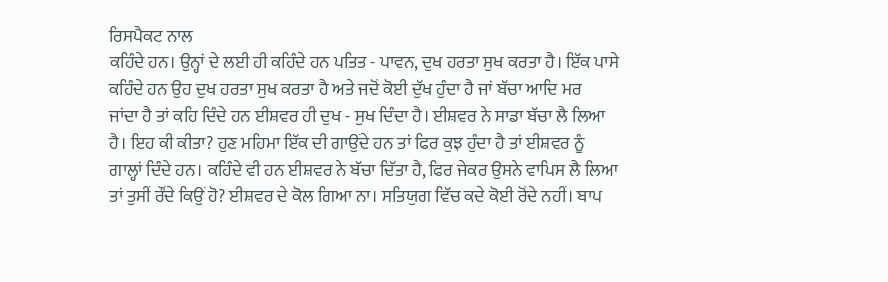ਰਿਸਪੈਕਟ ਨਾਲ
ਕਹਿੰਦੇ ਹਨ। ਉਨ੍ਹਾਂ ਦੇ ਲਈ ਹੀ ਕਹਿੰਦੇ ਹਨ ਪਤਿਤ - ਪਾਵਨ, ਦੁਖ ਹਰਤਾ ਸੁਖ ਕਰਤਾ ਹੈ। ਇੱਕ ਪਾਸੇ
ਕਹਿੰਦੇ ਹਨ ਉਹ ਦੁਖ ਹਰਤਾ ਸੁਖ ਕਰਤਾ ਹੈ ਅਤੇ ਜਦੋਂ ਕੋਈ ਦੁੱਖ ਹੁੰਦਾ ਹੈ ਜਾਂ ਬੱਚਾ ਆਦਿ ਮਰ
ਜਾਂਦਾ ਹੈ ਤਾਂ ਕਹਿ ਦਿੰਦੇ ਹਨ ਈਸ਼ਵਰ ਹੀ ਦੁਖ - ਸੁਖ ਦਿੰਦਾ ਹੈ। ਈਸ਼ਵਰ ਨੇ ਸਾਡਾ ਬੱਚਾ ਲੈ ਲਿਆ
ਹੈ। ਇਹ ਕੀ ਕੀਤਾ? ਹੁਣ ਮਹਿਮਾ ਇੱਕ ਦੀ ਗਾਉਂਦੇ ਹਨ ਤਾਂ ਫਿਰ ਕੁਝ ਹੁੰਦਾ ਹੈ ਤਾਂ ਈਸ਼ਵਰ ਨੂੰ
ਗਾਲ੍ਹਾਂ ਦਿੰਦੇ ਹਨ। ਕਹਿੰਦੇ ਵੀ ਹਨ ਈਸ਼ਵਰ ਨੇ ਬੱਚਾ ਦਿੱਤਾ ਹੈ, ਫਿਰ ਜੇਕਰ ਉਸਨੇ ਵਾਪਿਸ ਲੈ ਲਿਆ
ਤਾਂ ਤੁਸੀਂ ਰੌਂਦੇ ਕਿਉਂ ਹੋ? ਈਸ਼ਵਰ ਦੇ ਕੋਲ ਗਿਆ ਨਾ। ਸਤਿਯੁਗ ਵਿੱਚ ਕਦੇ ਕੋਈ ਰੋਂਦੇ ਨਹੀਂ। ਬਾਪ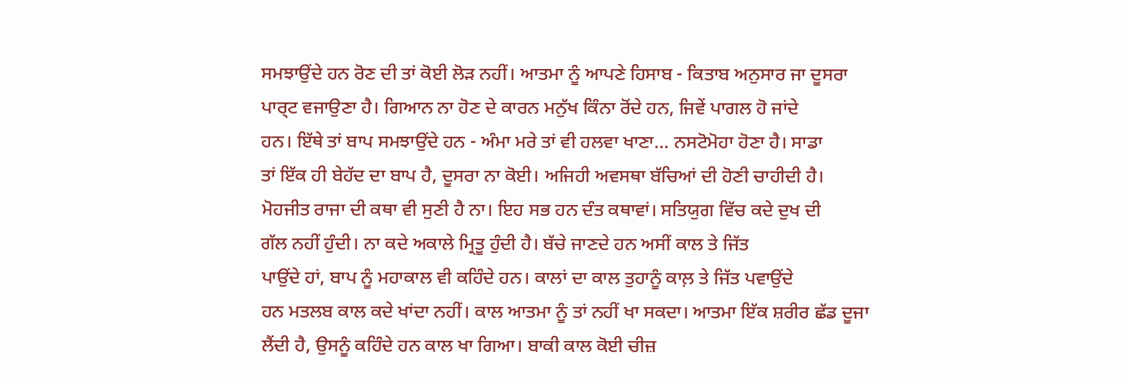ਸਮਝਾਉਂਦੇ ਹਨ ਰੋਣ ਦੀ ਤਾਂ ਕੋਈ ਲੋੜ ਨਹੀਂ। ਆਤਮਾ ਨੂੰ ਆਪਣੇ ਹਿਸਾਬ - ਕਿਤਾਬ ਅਨੁਸਾਰ ਜਾ ਦੂਸਰਾ
ਪਾਰ੍ਟ ਵਜਾਉਣਾ ਹੈ। ਗਿਆਨ ਨਾ ਹੋਣ ਦੇ ਕਾਰਨ ਮਨੁੱਖ ਕਿੰਨਾ ਰੋਂਦੇ ਹਨ, ਜਿਵੇਂ ਪਾਗਲ ਹੋ ਜਾਂਦੇ
ਹਨ। ਇੱਥੇ ਤਾਂ ਬਾਪ ਸਮਝਾਉਂਦੇ ਹਨ - ਅੰਮਾ ਮਰੇ ਤਾਂ ਵੀ ਹਲਵਾ ਖਾਣਾ… ਨਸਟੋਮੋਹਾ ਹੋਣਾ ਹੈ। ਸਾਡਾ
ਤਾਂ ਇੱਕ ਹੀ ਬੇਹੱਦ ਦਾ ਬਾਪ ਹੈ, ਦੂਸਰਾ ਨਾ ਕੋਈ। ਅਜਿਹੀ ਅਵਸਥਾ ਬੱਚਿਆਂ ਦੀ ਹੋਣੀ ਚਾਹੀਦੀ ਹੈ।
ਮੋਹਜੀਤ ਰਾਜਾ ਦੀ ਕਥਾ ਵੀ ਸੁਣੀ ਹੈ ਨਾ। ਇਹ ਸਭ ਹਨ ਦੰਤ ਕਥਾਵਾਂ। ਸਤਿਯੁਗ ਵਿੱਚ ਕਦੇ ਦੁਖ ਦੀ
ਗੱਲ ਨਹੀਂ ਹੁੰਦੀ। ਨਾ ਕਦੇ ਅਕਾਲੇ ਮ੍ਰਿਤੂ ਹੁੰਦੀ ਹੈ। ਬੱਚੇ ਜਾਣਦੇ ਹਨ ਅਸੀਂ ਕਾਲ ਤੇ ਜਿੱਤ
ਪਾਉਂਦੇ ਹਾਂ, ਬਾਪ ਨੂੰ ਮਹਾਕਾਲ ਵੀ ਕਹਿੰਦੇ ਹਨ। ਕਾਲਾਂ ਦਾ ਕਾਲ ਤੁਹਾਨੂੰ ਕਾਲ਼ ਤੇ ਜਿੱਤ ਪਵਾਉਂਦੇ
ਹਨ ਮਤਲਬ ਕਾਲ ਕਦੇ ਖਾਂਦਾ ਨਹੀਂ। ਕਾਲ ਆਤਮਾ ਨੂੰ ਤਾਂ ਨਹੀਂ ਖਾ ਸਕਦਾ। ਆਤਮਾ ਇੱਕ ਸ਼ਰੀਰ ਛੱਡ ਦੂਜਾ
ਲੈਂਦੀ ਹੈ, ਉਸਨੂੰ ਕਹਿੰਦੇ ਹਨ ਕਾਲ ਖਾ ਗਿਆ। ਬਾਕੀ ਕਾਲ ਕੋਈ ਚੀਜ਼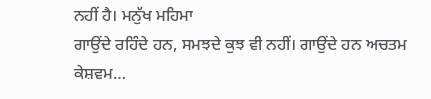ਨਹੀਂ ਹੈ। ਮਨੁੱਖ ਮਹਿਮਾ
ਗਾਉਂਦੇ ਰਹਿੰਦੇ ਹਨ, ਸਮਝਦੇ ਕੁਝ ਵੀ ਨਹੀਂ। ਗਾਉਂਦੇ ਹਨ ਅਚਤਮ ਕੇਸ਼ਵਮ…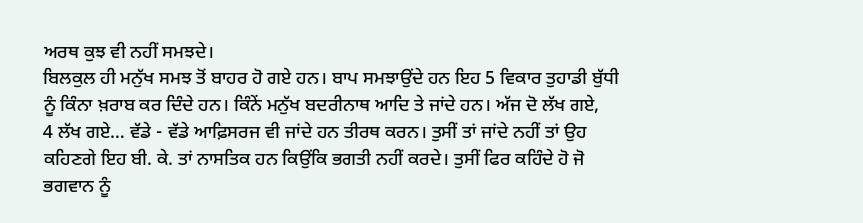ਅਰਥ ਕੁਝ ਵੀ ਨਹੀਂ ਸਮਝਦੇ।
ਬਿਲਕੁਲ ਹੀ ਮਨੁੱਖ ਸਮਝ ਤੋਂ ਬਾਹਰ ਹੋ ਗਏ ਹਨ। ਬਾਪ ਸਮਝਾਉਂਦੇ ਹਨ ਇਹ 5 ਵਿਕਾਰ ਤੁਹਾਡੀ ਬੁੱਧੀ
ਨੂੰ ਕਿੰਨਾ ਖ਼ਰਾਬ ਕਰ ਦਿੰਦੇ ਹਨ। ਕਿੰਨੇਂ ਮਨੁੱਖ ਬਦਰੀਨਾਥ ਆਦਿ ਤੇ ਜਾਂਦੇ ਹਨ। ਅੱਜ ਦੋ ਲੱਖ ਗਏ,
4 ਲੱਖ ਗਏ… ਵੱਡੇ - ਵੱਡੇ ਆਫ਼ਿਸਰਜ ਵੀ ਜਾਂਦੇ ਹਨ ਤੀਰਥ ਕਰਨ। ਤੁਸੀਂ ਤਾਂ ਜਾਂਦੇ ਨਹੀਂ ਤਾਂ ਉਹ
ਕਹਿਣਗੇ ਇਹ ਬੀ. ਕੇ. ਤਾਂ ਨਾਸਤਿਕ ਹਨ ਕਿਉਂਕਿ ਭਗਤੀ ਨਹੀਂ ਕਰਦੇ। ਤੁਸੀਂ ਫਿਰ ਕਹਿੰਦੇ ਹੋ ਜੋ
ਭਗਵਾਨ ਨੂੰ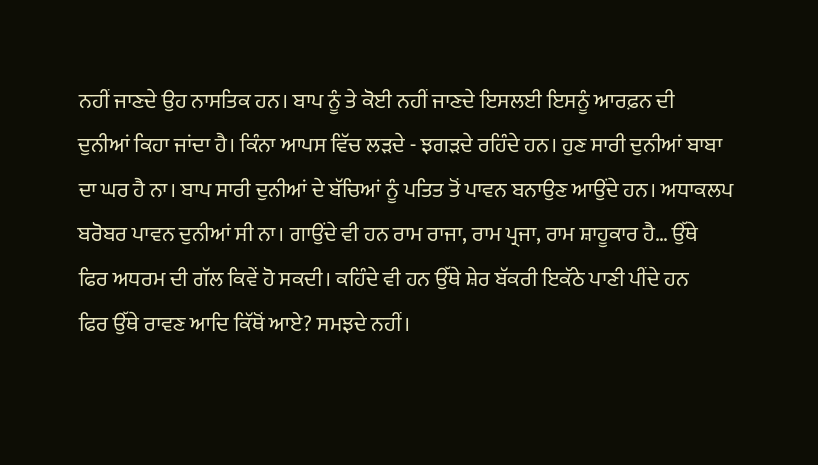ਨਹੀਂ ਜਾਣਦੇ ਉਹ ਨਾਸਤਿਕ ਹਨ। ਬਾਪ ਨੂੰ ਤੇ ਕੋਈ ਨਹੀਂ ਜਾਣਦੇ ਇਸਲਈ ਇਸਨੂੰ ਆਰਫ਼ਨ ਦੀ
ਦੁਨੀਆਂ ਕਿਹਾ ਜਾਂਦਾ ਹੈ। ਕਿੰਨਾ ਆਪਸ ਵਿੱਚ ਲੜਦੇ - ਝਗੜਦੇ ਰਹਿੰਦੇ ਹਨ। ਹੁਣ ਸਾਰੀ ਦੁਨੀਆਂ ਬਾਬਾ
ਦਾ ਘਰ ਹੈ ਨਾ। ਬਾਪ ਸਾਰੀ ਦੁਨੀਆਂ ਦੇ ਬੱਚਿਆਂ ਨੂੰ ਪਤਿਤ ਤੋਂ ਪਾਵਨ ਬਨਾਉਣ ਆਉਂਦੇ ਹਨ। ਅਧਾਕਲਪ
ਬਰੋਬਰ ਪਾਵਨ ਦੁਨੀਆਂ ਸੀ ਨਾ। ਗਾਉਂਦੇ ਵੀ ਹਨ ਰਾਮ ਰਾਜਾ, ਰਾਮ ਪ੍ਰਜਾ, ਰਾਮ ਸ਼ਾਹੂਕਾਰ ਹੈ… ਉੱਥੇ
ਫਿਰ ਅਧਰਮ ਦੀ ਗੱਲ ਕਿਵੇਂ ਹੋ ਸਕਦੀ। ਕਹਿੰਦੇ ਵੀ ਹਨ ਉੱਥੇ ਸ਼ੇਰ ਬੱਕਰੀ ਇਕੱਠੇ ਪਾਣੀ ਪੀਂਦੇ ਹਨ
ਫਿਰ ਉੱਥੇ ਰਾਵਣ ਆਦਿ ਕਿੱਥੋਂ ਆਏ? ਸਮਝਦੇ ਨਹੀਂ।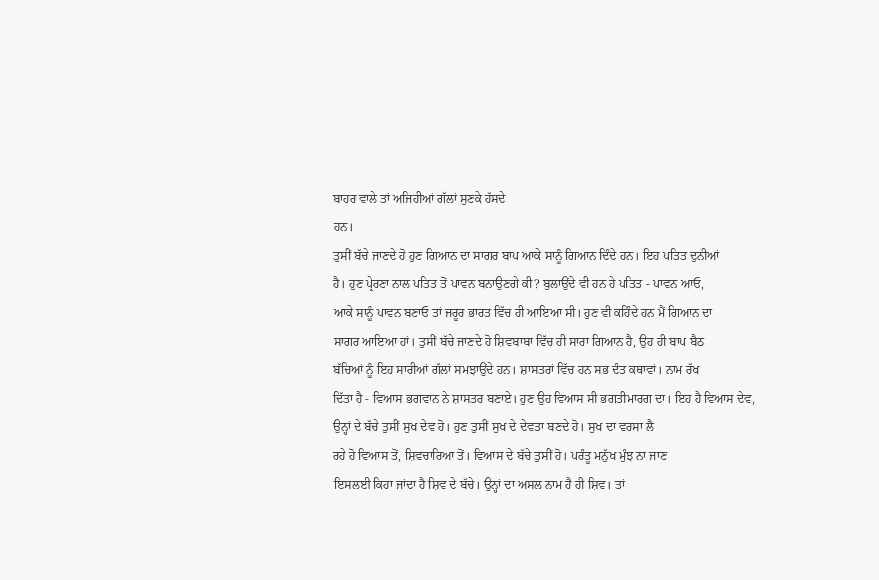ਬਾਹਰ ਵਾਲੇ ਤਾਂ ਅਜਿਹੀਆਂ ਗੱਲਾਂ ਸੁਣਕੇ ਹੱਸਦੇ
ਹਨ।
ਤੁਸੀਂ ਬੱਚੇ ਜਾਣਦੇ ਹੋ ਹੁਣ ਗਿਆਨ ਦਾ ਸਾਗਰ ਬਾਪ ਆਕੇ ਸਾਨੂੰ ਗਿਆਨ ਦਿੰਦੇ ਹਨ। ਇਹ ਪਤਿਤ ਦੁਨੀਆਂ
ਹੈ। ਹੁਣ ਪ੍ਰੇਰਣਾ ਨਾਲ ਪਤਿਤ ਤੋਂ ਪਾਵਨ ਬਨਾਉਣਗੇ ਕੀ? ਬੁਲਾਉਂਦੇ ਵੀ ਹਨ ਹੇ ਪਤਿਤ - ਪਾਵਨ ਆਓ,
ਆਕੇ ਸਾਨੂੰ ਪਾਵਨ ਬਣਾਓ ਤਾਂ ਜਰੂਰ ਭਾਰਤ ਵਿੱਚ ਹੀ ਆਇਆ ਸੀ। ਹੁਣ ਵੀ ਕਹਿੰਦੇ ਹਨ ਮੈਂ ਗਿਆਨ ਦਾ
ਸਾਗਰ ਆਇਆ ਹਾਂ। ਤੁਸੀਂ ਬੱਚੇ ਜਾਣਦੇ ਹੋ ਸ਼ਿਵਬਾਬਾ ਵਿੱਚ ਹੀ ਸਾਰਾ ਗਿਆਨ ਹੈ, ਉਹ ਹੀ ਬਾਪ ਬੈਠ
ਬੱਚਿਆਂ ਨੂੰ ਇਹ ਸਾਰੀਆਂ ਗੱਲਾਂ ਸਮਝਾਉਂਦੇ ਹਨ। ਸ਼ਾਸਤਰਾਂ ਵਿੱਚ ਹਨ ਸਭ ਦੰਤ ਕਥਾਵਾਂ। ਨਾਮ ਰੱਖ
ਦਿੱਤਾ ਹੈ - ਵਿਆਸ ਭਗਵਾਨ ਨੇ ਸ਼ਾਸਤਰ ਬਣਾਏ। ਹੁਣ ਉਹ ਵਿਆਸ ਸੀ ਭਗਤੀਮਾਰਗ ਦਾ। ਇਹ ਹੈ ਵਿਆਸ ਦੇਵ,
ਉਨ੍ਹਾਂ ਦੇ ਬੱਚੇ ਤੁਸੀਂ ਸੁਖ ਦੇਵ ਹੋ। ਹੁਣ ਤੁਸੀਂ ਸੁਖ ਦੇ ਦੇਵਤਾ ਬਣਦੇ ਹੋ। ਸੁਖ ਦਾ ਵਰਸਾ ਲੈ
ਰਹੇ ਹੋ ਵਿਆਸ ਤੋਂ, ਸ਼ਿਵਚਾਰਿਆ ਤੋਂ। ਵਿਆਸ ਦੇ ਬੱਚੇ ਤੁਸੀਂ ਹੋ। ਪਰੰਤੂ ਮਨੁੱਖ ਮੁੰਝ ਨਾ ਜਾਣ
ਇਸਲਈ ਕਿਹਾ ਜਾਂਦਾ ਹੈ ਸ਼ਿਵ ਦੇ ਬੱਚੇ। ਉਨ੍ਹਾਂ ਦਾ ਅਸਲ ਨਾਮ ਹੈ ਹੀ ਸ਼ਿਵ। ਤਾਂ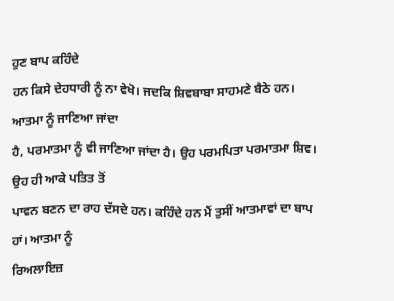ਹੁਣ ਬਾਪ ਕਹਿੰਦੇ
ਹਨ ਕਿਸੇ ਦੇਹਧਾਰੀ ਨੂੰ ਨਾ ਵੇਖੋ। ਜਦਕਿ ਸ਼ਿਵਬਾਬਾ ਸਾਹਮਣੇ ਬੈਠੇ ਹਨ। ਆਤਮਾ ਨੂੰ ਜਾਣਿਆ ਜਾਂਦਾ
ਹੈ, ਪਰਮਾਤਮਾ ਨੂੰ ਵੀ ਜਾਣਿਆ ਜਾਂਦਾ ਹੈ। ਉਹ ਪਰਮਪਿਤਾ ਪਰਮਾਤਮਾ ਸ਼ਿਵ। ਉਹ ਹੀ ਆਕੇ ਪਤਿਤ ਤੋਂ
ਪਾਵਨ ਬਣਨ ਦਾ ਰਾਹ ਦੱਸਦੇ ਹਨ। ਕਹਿੰਦੇ ਹਨ ਮੈਂ ਤੁਸੀਂ ਆਤਮਾਵਾਂ ਦਾ ਬਾਪ ਹਾਂ। ਆਤਮਾ ਨੂੰ
ਰਿਅਲਾਇਜ਼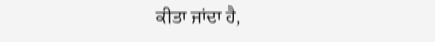ਕੀਤਾ ਜਾਂਦਾ ਹੈ,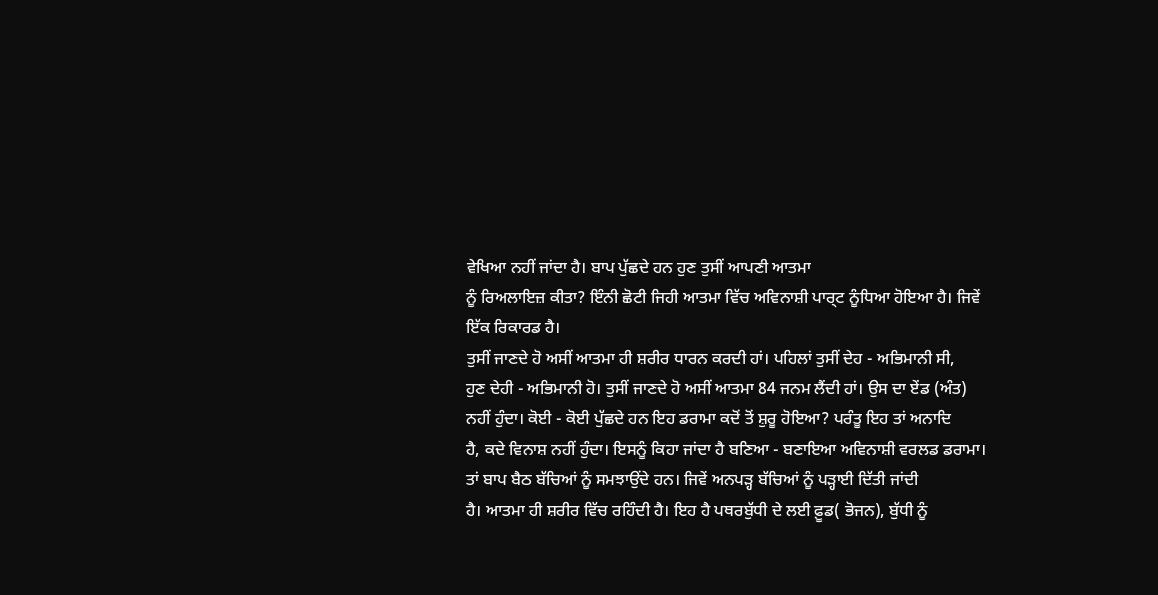ਵੇਖਿਆ ਨਹੀਂ ਜਾਂਦਾ ਹੈ। ਬਾਪ ਪੁੱਛਦੇ ਹਨ ਹੁਣ ਤੁਸੀਂ ਆਪਣੀ ਆਤਮਾ
ਨੂੰ ਰਿਅਲਾਇਜ਼ ਕੀਤਾ? ਇੰਨੀ ਛੋਟੀ ਜਿਹੀ ਆਤਮਾ ਵਿੱਚ ਅਵਿਨਾਸ਼ੀ ਪਾਰ੍ਟ ਨੂੰਧਿਆ ਹੋਇਆ ਹੈ। ਜਿਵੇਂ
ਇੱਕ ਰਿਕਾਰਡ ਹੈ।
ਤੁਸੀਂ ਜਾਣਦੇ ਹੋ ਅਸੀਂ ਆਤਮਾ ਹੀ ਸ਼ਰੀਰ ਧਾਰਨ ਕਰਦੀ ਹਾਂ। ਪਹਿਲਾਂ ਤੁਸੀਂ ਦੇਹ - ਅਭਿਮਾਨੀ ਸੀ,
ਹੁਣ ਦੇਹੀ - ਅਭਿਮਾਨੀ ਹੋ। ਤੁਸੀਂ ਜਾਣਦੇ ਹੋ ਅਸੀਂ ਆਤਮਾ 84 ਜਨਮ ਲੈਂਦੀ ਹਾਂ। ਉਸ ਦਾ ਏਂਡ (ਅੰਤ)
ਨਹੀਂ ਹੁੰਦਾ। ਕੋਈ - ਕੋਈ ਪੁੱਛਦੇ ਹਨ ਇਹ ਡਰਾਮਾ ਕਦੋਂ ਤੋਂ ਸ਼ੁਰੂ ਹੋਇਆ? ਪਰੰਤੂ ਇਹ ਤਾਂ ਅਨਾਦਿ
ਹੈ, ਕਦੇ ਵਿਨਾਸ਼ ਨਹੀਂ ਹੁੰਦਾ। ਇਸਨੂੰ ਕਿਹਾ ਜਾਂਦਾ ਹੈ ਬਣਿਆ - ਬਣਾਇਆ ਅਵਿਨਾਸ਼ੀ ਵਰਲਡ ਡਰਾਮਾ।
ਤਾਂ ਬਾਪ ਬੈਠ ਬੱਚਿਆਂ ਨੂੰ ਸਮਝਾਉਂਦੇ ਹਨ। ਜਿਵੇਂ ਅਨਪੜ੍ਹ ਬੱਚਿਆਂ ਨੂੰ ਪੜ੍ਹਾਈ ਦਿੱਤੀ ਜਾਂਦੀ
ਹੈ। ਆਤਮਾ ਹੀ ਸ਼ਰੀਰ ਵਿੱਚ ਰਹਿੰਦੀ ਹੈ। ਇਹ ਹੈ ਪਥਰਬੁੱਧੀ ਦੇ ਲਈ ਫ਼ੂਡ( ਭੋਜਨ), ਬੁੱਧੀ ਨੂੰ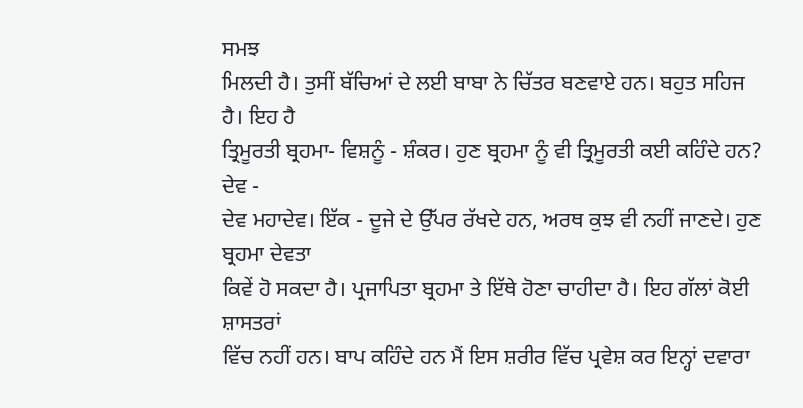ਸਮਝ
ਮਿਲਦੀ ਹੈ। ਤੁਸੀਂ ਬੱਚਿਆਂ ਦੇ ਲਈ ਬਾਬਾ ਨੇ ਚਿੱਤਰ ਬਣਵਾਏ ਹਨ। ਬਹੁਤ ਸਹਿਜ ਹੈ। ਇਹ ਹੈ
ਤ੍ਰਿਮੂਰਤੀ ਬ੍ਰਹਮਾ- ਵਿਸ਼ਨੂੰ - ਸ਼ੰਕਰ। ਹੁਣ ਬ੍ਰਹਮਾ ਨੂੰ ਵੀ ਤ੍ਰਿਮੂਰਤੀ ਕਈ ਕਹਿੰਦੇ ਹਨ? ਦੇਵ -
ਦੇਵ ਮਹਾਦੇਵ। ਇੱਕ - ਦੂਜੇ ਦੇ ਉੱਪਰ ਰੱਖਦੇ ਹਨ, ਅਰਥ ਕੁਝ ਵੀ ਨਹੀਂ ਜਾਣਦੇ। ਹੁਣ ਬ੍ਰਹਮਾ ਦੇਵਤਾ
ਕਿਵੇਂ ਹੋ ਸਕਦਾ ਹੈ। ਪ੍ਰਜਾਪਿਤਾ ਬ੍ਰਹਮਾ ਤੇ ਇੱਥੇ ਹੋਣਾ ਚਾਹੀਦਾ ਹੈ। ਇਹ ਗੱਲਾਂ ਕੋਈ ਸ਼ਾਸਤਰਾਂ
ਵਿੱਚ ਨਹੀਂ ਹਨ। ਬਾਪ ਕਹਿੰਦੇ ਹਨ ਮੈਂ ਇਸ ਸ਼ਰੀਰ ਵਿੱਚ ਪ੍ਰਵੇਸ਼ ਕਰ ਇਨ੍ਹਾਂ ਦਵਾਰਾ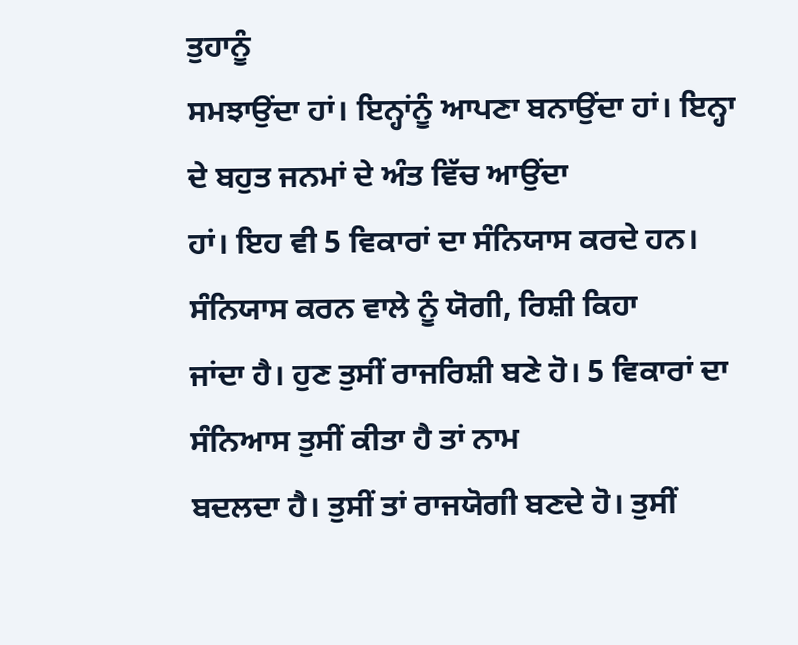ਤੁਹਾਨੂੰ
ਸਮਝਾਉਂਦਾ ਹਾਂ। ਇਨ੍ਹਾਂਨੂੰ ਆਪਣਾ ਬਨਾਉਂਦਾ ਹਾਂ। ਇਨ੍ਹਾ ਦੇ ਬਹੁਤ ਜਨਮਾਂ ਦੇ ਅੰਤ ਵਿੱਚ ਆਉਂਦਾ
ਹਾਂ। ਇਹ ਵੀ 5 ਵਿਕਾਰਾਂ ਦਾ ਸੰਨਿਯਾਸ ਕਰਦੇ ਹਨ। ਸੰਨਿਯਾਸ ਕਰਨ ਵਾਲੇ ਨੂੰ ਯੋਗੀ, ਰਿਸ਼ੀ ਕਿਹਾ
ਜਾਂਦਾ ਹੈ। ਹੁਣ ਤੁਸੀਂ ਰਾਜਰਿਸ਼ੀ ਬਣੇ ਹੋ। 5 ਵਿਕਾਰਾਂ ਦਾ ਸੰਨਿਆਸ ਤੁਸੀਂ ਕੀਤਾ ਹੈ ਤਾਂ ਨਾਮ
ਬਦਲਦਾ ਹੈ। ਤੁਸੀਂ ਤਾਂ ਰਾਜਯੋਗੀ ਬਣਦੇ ਹੋ। ਤੁਸੀਂ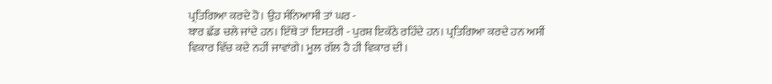ਪ੍ਰਤਿਗਿਆ ਕਰਦੇ ਹੋ। ਉਹ ਸੰਨਿਆਸੀ ਤਾਂ ਘਰ -
ਬਾਰ ਛੱਡ ਚਲੇ ਜਾਂਦੇ ਹਨ। ਇੱਥੇ ਤਾਂ ਇਸਤਰੀ - ਪੁਰਸ਼ ਇਕੱਠੇ ਰਹਿੰਦੇ ਹਨ। ਪ੍ਰਤਿਗਿਆ ਕਰਦੇ ਹਨ ਅਸੀਂ
ਵਿਕਾਰ ਵਿੱਚ ਕਦੇ ਨਹੀਂ ਜਾਵਾਂਗੇ। ਮੂਲ ਗੱਲ ਹੈ ਹੀ ਵਿਕਾਰ ਦੀ।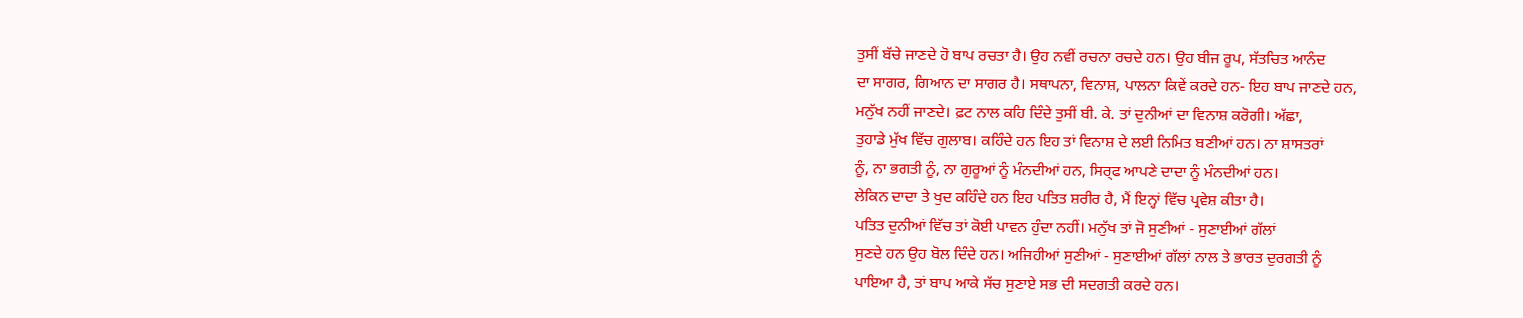ਤੁਸੀਂ ਬੱਚੇ ਜਾਣਦੇ ਹੋ ਬਾਪ ਰਚਤਾ ਹੈ। ਉਹ ਨਵੀਂ ਰਚਨਾ ਰਚਦੇ ਹਨ। ਉਹ ਬੀਜ ਰੂਪ, ਸੱਤਚਿਤ ਆਨੰਦ
ਦਾ ਸਾਗਰ, ਗਿਆਨ ਦਾ ਸਾਗਰ ਹੈ। ਸਥਾਪਨਾ, ਵਿਨਾਸ਼, ਪਾਲਨਾ ਕਿਵੇਂ ਕਰਦੇ ਹਨ- ਇਹ ਬਾਪ ਜਾਣਦੇ ਹਨ,
ਮਨੁੱਖ ਨਹੀਂ ਜਾਣਦੇ। ਫ਼ਟ ਨਾਲ ਕਹਿ ਦਿੰਦੇ ਤੁਸੀਂ ਬੀ. ਕੇ. ਤਾਂ ਦੁਨੀਆਂ ਦਾ ਵਿਨਾਸ਼ ਕਰੋਗੀ। ਅੱਛਾ,
ਤੁਹਾਡੇ ਮੁੱਖ ਵਿੱਚ ਗੁਲਾਬ। ਕਹਿੰਦੇ ਹਨ ਇਹ ਤਾਂ ਵਿਨਾਸ਼ ਦੇ ਲਈ ਨਿਮਿਤ ਬਣੀਆਂ ਹਨ। ਨਾ ਸ਼ਾਸਤਰਾਂ
ਨੂੰ, ਨਾ ਭਗਤੀ ਨੂੰ, ਨਾ ਗੁਰੂਆਂ ਨੂੰ ਮੰਨਦੀਆਂ ਹਨ, ਸਿਰ੍ਫ ਆਪਣੇ ਦਾਦਾ ਨੂੰ ਮੰਨਦੀਆਂ ਹਨ।
ਲੇਕਿਨ ਦਾਦਾ ਤੇ ਖੁਦ ਕਹਿੰਦੇ ਹਨ ਇਹ ਪਤਿਤ ਸ਼ਰੀਰ ਹੈ, ਮੈਂ ਇਨ੍ਹਾਂ ਵਿੱਚ ਪ੍ਰਵੇਸ਼ ਕੀਤਾ ਹੈ।
ਪਤਿਤ ਦੁਨੀਆਂ ਵਿੱਚ ਤਾਂ ਕੋਈ ਪਾਵਨ ਹੁੰਦਾ ਨਹੀਂ। ਮਨੁੱਖ ਤਾਂ ਜੋ ਸੁਣੀਆਂ - ਸੁਣਾਈਆਂ ਗੱਲਾਂ
ਸੁਣਦੇ ਹਨ ਉਹ ਬੋਲ ਦਿੰਦੇ ਹਨ। ਅਜਿਹੀਆਂ ਸੁਣੀਆਂ - ਸੁਣਾਈਆਂ ਗੱਲਾਂ ਨਾਲ ਤੇ ਭਾਰਤ ਦੁਰਗਤੀ ਨੂੰ
ਪਾਇਆ ਹੈ, ਤਾਂ ਬਾਪ ਆਕੇ ਸੱਚ ਸੁਣਾਏ ਸਭ ਦੀ ਸਦਗਤੀ ਕਰਦੇ ਹਨ।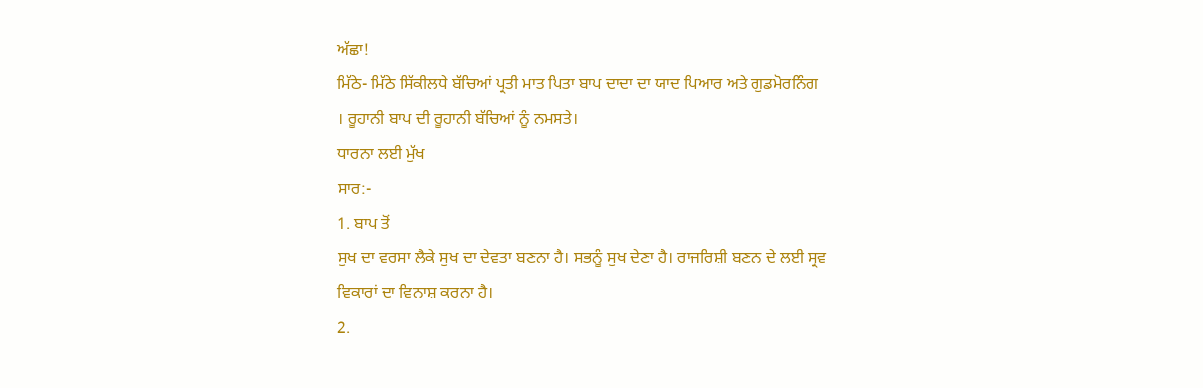ਅੱਛਾ!
ਮਿੱਠੇ- ਮਿੱਠੇ ਸਿੱਕੀਲਧੇ ਬੱਚਿਆਂ ਪ੍ਰਤੀ ਮਾਤ ਪਿਤਾ ਬਾਪ ਦਾਦਾ ਦਾ ਯਾਦ ਪਿਆਰ ਅਤੇ ਗੁਡਮੋਰਨਿੰਗ
। ਰੂਹਾਨੀ ਬਾਪ ਦੀ ਰੂਹਾਨੀ ਬੱਚਿਆਂ ਨੂੰ ਨਮਸਤੇ।
ਧਾਰਨਾ ਲਈ ਮੁੱਖ
ਸਾਰ:-
1. ਬਾਪ ਤੋਂ
ਸੁਖ ਦਾ ਵਰਸਾ ਲੈਕੇ ਸੁਖ ਦਾ ਦੇਵਤਾ ਬਣਨਾ ਹੈ। ਸਭਨੂੰ ਸੁਖ ਦੇਣਾ ਹੈ। ਰਾਜਰਿਸ਼ੀ ਬਣਨ ਦੇ ਲਈ ਸ੍ਰਵ
ਵਿਕਾਰਾਂ ਦਾ ਵਿਨਾਸ਼ ਕਰਨਾ ਹੈ।
2.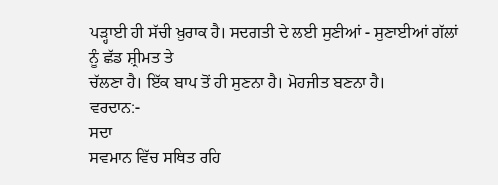ਪੜ੍ਹਾਈ ਹੀ ਸੱਚੀ ਖ਼ੁਰਾਕ ਹੈ। ਸਦਗਤੀ ਦੇ ਲਈ ਸੁਣੀਆਂ - ਸੁਣਾਈਆਂ ਗੱਲਾਂ ਨੂੰ ਛੱਡ ਸ਼੍ਰੀਮਤ ਤੇ
ਚੱਲਣਾ ਹੈ। ਇੱਕ ਬਾਪ ਤੋਂ ਹੀ ਸੁਣਨਾ ਹੈ। ਮੋਹਜੀਤ ਬਣਨਾ ਹੈ।
ਵਰਦਾਨ:-
ਸਦਾ
ਸਵਮਾਨ ਵਿੱਚ ਸਥਿਤ ਰਹਿ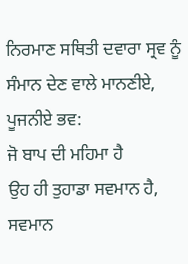ਨਿਰਮਾਣ ਸਥਿਤੀ ਦਵਾਰਾ ਸ੍ਰਵ ਨੂੰ ਸੰਮਾਨ ਦੇਣ ਵਾਲੇ ਮਾਨਣੀਏ, ਪੂਜਨੀਏ ਭਵ:
ਜੋ ਬਾਪ ਦੀ ਮਹਿਮਾ ਹੈ
ਉਹ ਹੀ ਤੁਹਾਡਾ ਸਵਮਾਨ ਹੈ, ਸਵਮਾਨ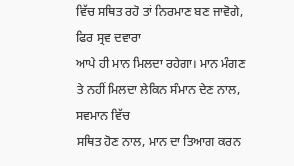ਵਿੱਚ ਸਥਿਤ ਰਹੋ ਤਾਂ ਨਿਰਮਾਣ ਬਣ ਜਾਵੋਗੇ, ਫਿਰ ਸ੍ਰਵ ਦਵਾਰਾ
ਆਪੇ ਹੀ ਮਾਨ ਮਿਲਦਾ ਰਹੇਗਾ। ਮਾਨ ਮੰਗਣ ਤੇ ਨਹੀਂ ਮਿਲਦਾ ਲੇਕਿਨ ਸੰਮਾਨ ਦੇਣ ਨਾਲ, ਸਵਮਾਨ ਵਿੱਚ
ਸਥਿਤ ਹੋਣ ਨਾਲ, ਮਾਨ ਦਾ ਤਿਆਗ ਕਰਨ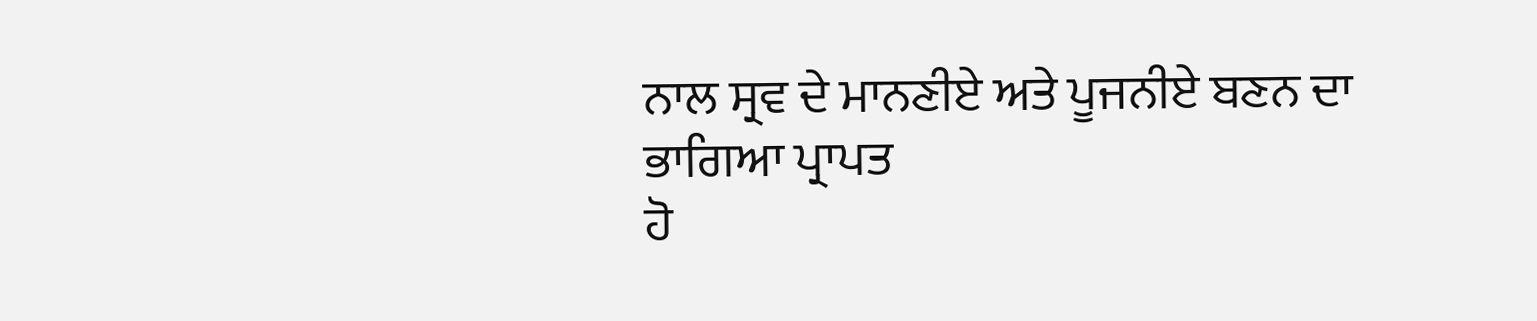ਨਾਲ ਸ੍ਰਵ ਦੇ ਮਾਨਣੀਏ ਅਤੇ ਪੂਜਨੀਏ ਬਣਨ ਦਾ ਭਾਗਿਆ ਪ੍ਰਾਪਤ
ਹੋ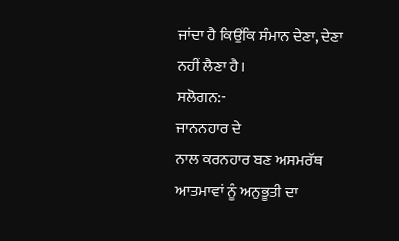ਜਾਂਦਾ ਹੈ ਕਿਉਂਕਿ ਸੰਮਾਨ ਦੇਣਾ, ਦੇਣਾ ਨਹੀਂ ਲੈਣਾ ਹੈ।
ਸਲੋਗਨ:-
ਜਾਨਨਹਾਰ ਦੇ
ਨਾਲ ਕਰਨਹਾਰ ਬਣ ਅਸਮਰੱਥ ਆਤਮਾਵਾਂ ਨੂੰ ਅਨੁਭੂਤੀ ਦਾ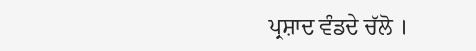ਪ੍ਰਸ਼ਾਦ ਵੰਡਦੇ ਚੱਲੋ ।